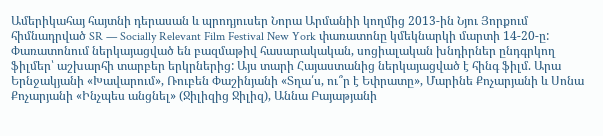Ամերիկահայ հայտնի դերասան և պրոդյուսեր Նորա Արմանիի կողմից 2013-ին Նյու Յորքում հիմնադրված SR — Socially Relevant Film Festival New York փառատոնը կմեկնարկի մարտի 14-20-ը:
Փառատոնում ներկայացված են բազմաթիվ հասարակական, սոցիալական խնդիրներ ընդգրկող ֆիլմեր՝ աշխարհի տարբեր երկրներից: Այս տարի Հայաստանից ներկայացված է հինգ ֆիլմ. Արա Երնջակյանի «Խավարում», Ռուբեն Փաշինյանի «Տղա՛ս, ու՞ր է Եփրատը», Մարինե Քոչարյանի և Սոնա Քոչարյանի «Ինչպես անցնել» (Ջիլիզից Ջիլիզ), Աննա Բայաթյանի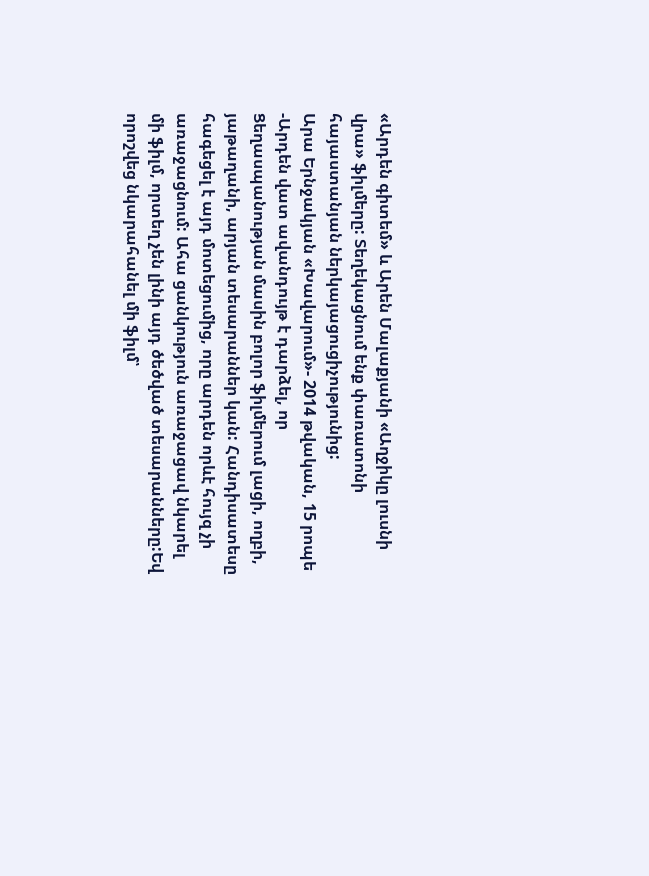«Արդեն գիտեմ» և Արեն Մալաքյանի «Աղջիկը լուսնի վրա» ֆիլմերը: Տեղեկացնում ենք փառատոնի հայաստանյան ներկայացուցիչությունից:
Արա Երնջակյան «Խավարում»- 2014 թվական, 15 րոպե
-Արդեն վատ ավանդույթ է դարձել, որ Ցեղասպանության մասին բոլոր ֆիլմերում լացի, ողբի, յաթաղանի, արյան տեսարաններ կան: Հանդիսատեսը հագեցել է այդ մոտեցումից, որը արդեն որևէ հույզ չի առաջացնում: Ահա ցանկություն առաջացավ նկարել մի ֆիլմ, որտեղ չեն լինի այդ ծեծված տեսարանները:Եվ որոշվեց նկարահանել մի ֆիլմ՝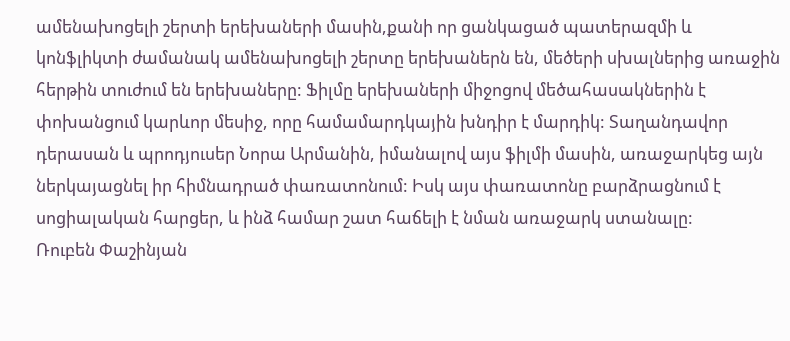ամենախոցելի շերտի երեխաների մասին,քանի որ ցանկացած պատերազմի և կոնֆլիկտի ժամանակ ամենախոցելի շերտը երեխաներն են, մեծերի սխալներից առաջին հերթին տուժում են երեխաները: Ֆիլմը երեխաների միջոցով մեծահասակներին է փոխանցում կարևոր մեսիջ, որը համամարդկային խնդիր է մարդիկ: Տաղանդավոր դերասան և պրոդյուսեր Նորա Արմանին, իմանալով այս ֆիլմի մասին, առաջարկեց այն ներկայացնել իր հիմնադրած փառատոնում: Իսկ այս փառատոնը բարձրացնում է սոցիալական հարցեր, և ինձ համար շատ հաճելի է նման առաջարկ ստանալը:
Ռուբեն Փաշինյան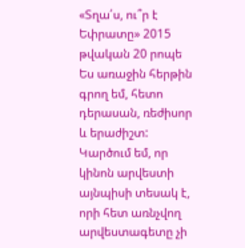«Տղա՛ս, ու՞ր է Եփրատը» 2015 թվական 20 րոպե
Ես առաջին հերթին գրող եմ, հետո դերասան, ռեժիսոր և երաժիշտ: Կարծում եմ, որ կինոն արվեստի այնպիսի տեսակ է, որի հետ առնչվող արվեստագետը չի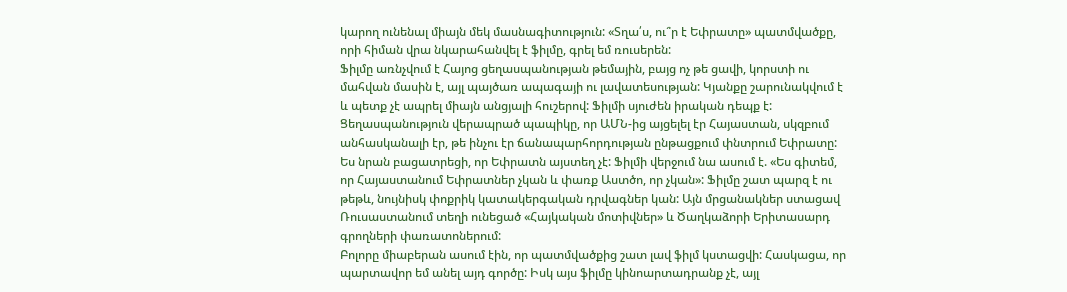կարող ունենալ միայն մեկ մասնագիտություն: «Տղա՛ս, ու՞ր է Եփրատը» պատմվածքը, որի հիման վրա նկարահանվել է ֆիլմը, գրել եմ ռուսերեն:
Ֆիլմը առնչվում է Հայոց ցեղասպանության թեմային, բայց ոչ թե ցավի, կորստի ու մահվան մասին է, այլ պայծառ ապագայի ու լավատեսության: Կյանքը շարունակվում է և պետք չէ ապրել միայն անցյալի հուշերով: Ֆիլմի սյուժեն իրական դեպք է: Ցեղասպանություն վերապրած պապիկը, որ ԱՄՆ-ից այցելել էր Հայաստան, սկզբում անհասկանալի էր, թե ինչու էր ճանապարհորդության ընթացքում փնտրում Եփրատը: Ես նրան բացատրեցի, որ Եփրատն այստեղ չէ: Ֆիլմի վերջում նա ասում է. «Ես գիտեմ, որ Հայաստանում Եփրատներ չկան և փառք Աստծո, որ չկան»: Ֆիլմը շատ պարզ է ու թեթև, նույնիսկ փոքրիկ կատակերգական դրվագներ կան: Այն մրցանակներ ստացավ Ռուսաստանում տեղի ունեցած «Հայկական մոտիվներ» և Ծաղկաձորի Երիտասարդ գրողների փառատոներում:
Բոլորը միաբերան ասում էին, որ պատմվածքից շատ լավ ֆիլմ կստացվի: Հասկացա, որ պարտավոր եմ անել այդ գործը: Իսկ այս ֆիլմը կինոարտադրանք չէ, այլ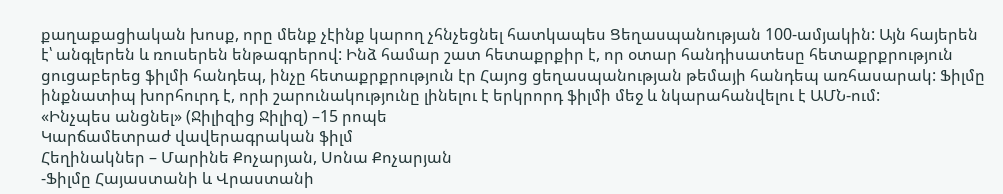քաղաքացիական խոսք, որը մենք չէինք կարող չհնչեցնել հատկապես Ցեղասպանության 100-ամյակին: Այն հայերեն է՝ անգլերեն և ռուսերեն ենթագրերով: Ինձ համար շատ հետաքրքիր է, որ օտար հանդիսատեսը հետաքրքրություն ցուցաբերեց ֆիլմի հանդեպ, ինչը հետաքրքրություն էր Հայոց ցեղասպանության թեմայի հանդեպ առհասարակ: Ֆիլմը ինքնատիպ խորհուրդ է, որի շարունակությունը լինելու է երկրորդ ֆիլմի մեջ և նկարահանվելու է ԱՄՆ-ում:
«Ինչպես անցնել» (Ջիլիզից Ջիլիզ) –15 րոպե
Կարճամետրաժ վավերագրական ֆիլմ
Հեղինակներ – Մարինե Քոչարյան, Սոնա Քոչարյան
-Ֆիլմը Հայաստանի և Վրաստանի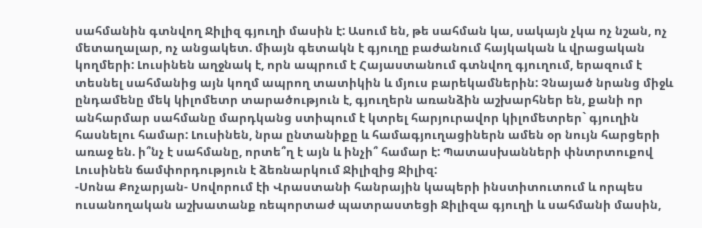սահմանին գտնվող Ջիլիզ գյուղի մասին է: Ասում են, թե սահման կա, սակայն չկա ոչ նշան, ոչ մետաղալար, ոչ անցակետ. միայն գետակն է գյուղը բաժանում հայկական և վրացական կողմերի: Լուսինեն աղջնակ է, որն ապրում է Հայաստանում գտնվող գյուղում, երազում է տեսնել սահմանից այն կողմ ապրող տատիկին և մյուս բարեկամներին: Չնայած նրանց միջև ընդամենը մեկ կիլոմետր տարածություն է, գյուղերն առանձին աշխարհներ են, քանի որ անհարմար սահմանը մարդկանց ստիպում է կտրել հարյուրավոր կիլոմետրեր` գյուղին հասնելու համար: Լուսինեն, նրա ընտանիքը և համագյուղացիներն ամեն օր նույն հարցերի առաջ են. ի՞նչ է սահմանը, որտե՞ղ է այն և ինչի՞ համար է: Պատասխանների փնտրտուքով Լուսինեն ճամփորդություն է ձեռնարկում Ջիլիզից Ջիլիզ:
-Սոնա Քոչարյան- Սովորում էի Վրաստանի հանրային կապերի ինստիտուտում և որպես ուսանողական աշխատանք ռեպորտաժ պատրաստեցի Ջիլիզա գյուղի և սահմանի մասին,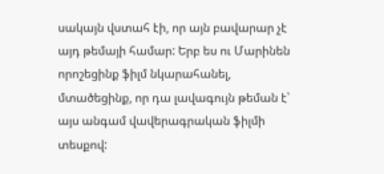սակայն վստահ էի, որ այն բավարար չէ այդ թեմայի համար: Երբ ես ու Մարինեն որոշեցինք ֆիլմ նկարահանել, մտածեցինք, որ դա լավագույն թեման է՝ այս անգամ վավերագրական ֆիլմի տեսքով: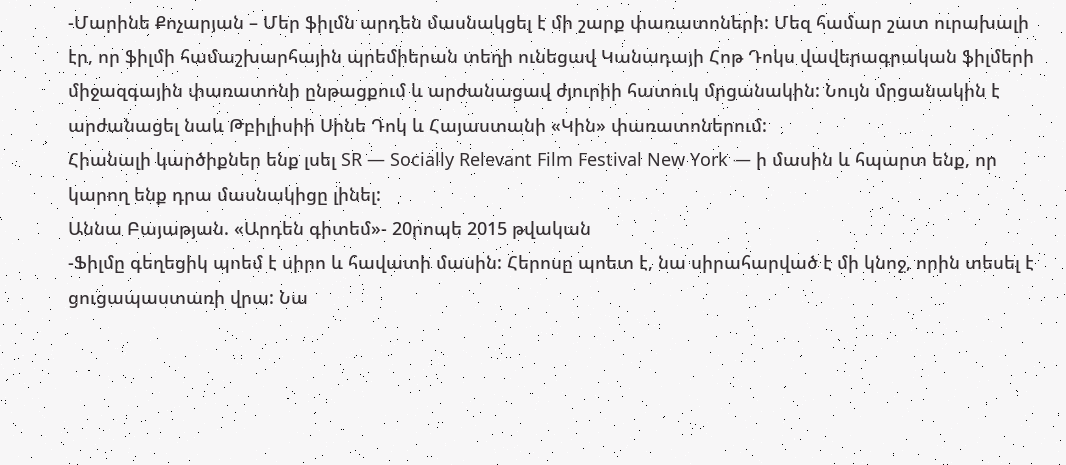-Մարինե Քոչարյան – Մեր ֆիլմն արդեն մասնակցել է մի շարք փառատոների: Մեզ համար շատ ուրախալի էր, որ ֆիլմի համաշխարհային պրեմիերան տեղի ունեցավ Կանադայի Հոթ Դոկս վավերագրական ֆիլմերի միջազգային փառատոնի ընթացքում և արժանացավ ժյուրիի հատուկ մրցանակին: Նույն մրցանակին է արժանացել նաև Թբիլիսիի Սինե Դոկ և Հայաստանի «Կին» փառատոներում:
Հիանալի կարծիքներ ենք լսել SR — Socially Relevant Film Festival New York — ի մասին և հպարտ ենք, որ կարող ենք դրա մասնակիցը լինել:
Աննա Բայաթյան. «Արդեն գիտեմ»- 20րոպե 2015 թվական
-Ֆիլմը գեղեցիկ պոեմ է սիրո և հավատի մասին: Հերոսը պոետ է, նա սիրահարված է մի կնոջ, որին տեսել է ցուցապաստառի վրա: Նա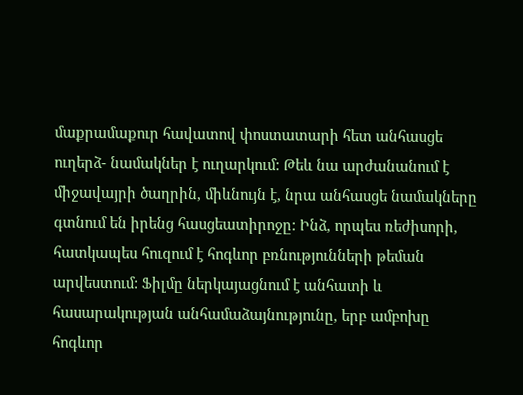մաքրամաքուր հավատով փոստատարի հետ անհասցե ուղերձ- նամակներ է ուղարկում: Թեև նա արժանանում է միջավայրի ծաղրին, միևնույն է, նրա անհասցե նամակները գտնում են իրենց հասցեատիրոջը: Ինձ, որպես ռեժիսորի, հատկապես հուզում է հոգևոր բռնությունների թեման արվեստում: Ֆիլմը ներկայացնում է անհատի և հասարակության անհամաձայնությունը, երբ ամբոխը հոգևոր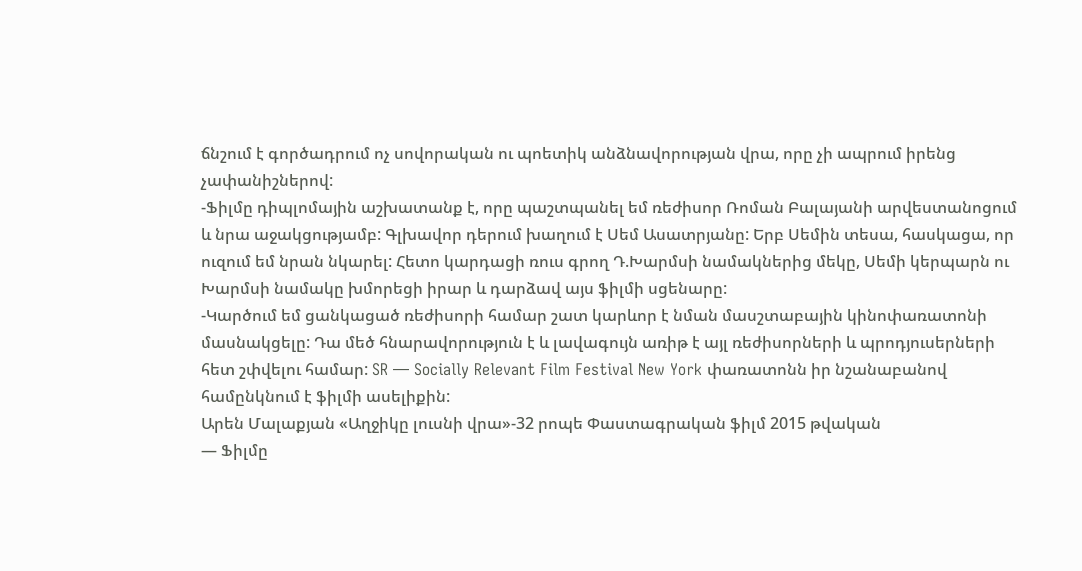ճնշում է գործադրում ոչ սովորական ու պոետիկ անձնավորության վրա, որը չի ապրում իրենց չափանիշներով:
-Ֆիլմը դիպլոմային աշխատանք է, որը պաշտպանել եմ ռեժիսոր Ռոման Բալայանի արվեստանոցում և նրա աջակցությամբ: Գլխավոր դերում խաղում է Սեմ Ասատրյանը: Երբ Սեմին տեսա, հասկացա, որ ուզում եմ նրան նկարել: Հետո կարդացի ռուս գրող Դ.Խարմսի նամակներից մեկը, Սեմի կերպարն ու Խարմսի նամակը խմորեցի իրար և դարձավ այս ֆիլմի սցենարը:
-Կարծում եմ ցանկացած ռեժիսորի համար շատ կարևոր է նման մասշտաբային կինոփառատոնի մասնակցելը: Դա մեծ հնարավորություն է և լավագույն առիթ է այլ ռեժիսորների և պրոդյուսերների հետ շփվելու համար: SR — Socially Relevant Film Festival New York փառատոնն իր նշանաբանով համընկնում է ֆիլմի ասելիքին:
Արեն Մալաքյան «Աղջիկը լուսնի վրա»-32 րոպե Փաստագրական ֆիլմ 2015 թվական
— Ֆիլմը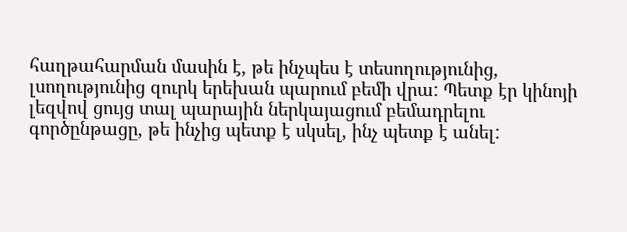հաղթահարման մասին է, թե ինչպես է տեսողությունից, լսողությունից զուրկ երեխան պարում բեմի վրա: Պետք էր կինոյի լեզվով ցույց տալ պարային ներկայացում բեմադրելու գործընթացը, թե ինչից պետք է սկսել, ինչ պետք է անել: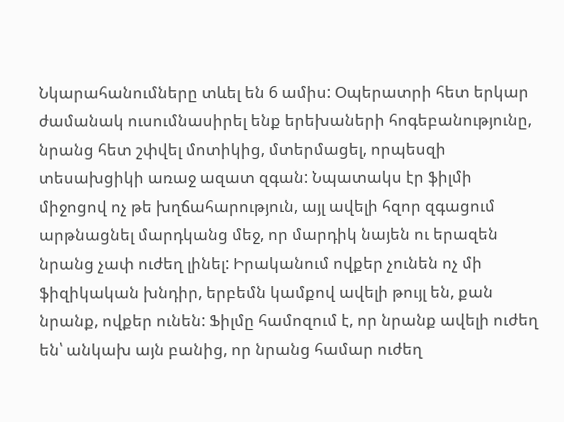Նկարահանումները տևել են 6 ամիս: Օպերատրի հետ երկար ժամանակ ուսումնասիրել ենք երեխաների հոգեբանությունը, նրանց հետ շփվել մոտիկից, մտերմացել, որպեսզի տեսախցիկի առաջ ազատ զգան: Նպատակս էր ֆիլմի միջոցով ոչ թե խղճահարություն, այլ ավելի հզոր զգացում արթնացնել մարդկանց մեջ, որ մարդիկ նայեն ու երազեն նրանց չափ ուժեղ լինել: Իրականում ովքեր չունեն ոչ մի ֆիզիկական խնդիր, երբեմն կամքով ավելի թույլ են, քան նրանք, ովքեր ունեն: Ֆիլմը համոզում է, որ նրանք ավելի ուժեղ են՝ անկախ այն բանից, որ նրանց համար ուժեղ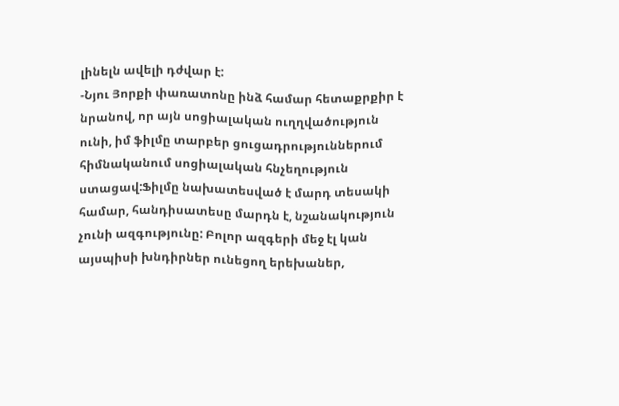լինելն ավելի դժվար է:
-Նյու Յորքի փառատոնը ինձ համար հետաքրքիր է նրանով, որ այն սոցիալական ուղղվածություն ունի, իմ ֆիլմը տարբեր ցուցադրություններում հիմնականում սոցիալական հնչեղություն ստացավ:Ֆիլմը նախատեսված է մարդ տեսակի համար, հանդիսատեսը մարդն է, նշանակություն չունի ազգությունը: Բոլոր ազգերի մեջ էլ կան այսպիսի խնդիրներ ունեցող երեխաներ,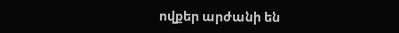ովքեր արժանի են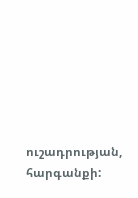ուշադրության, հարգանքի: